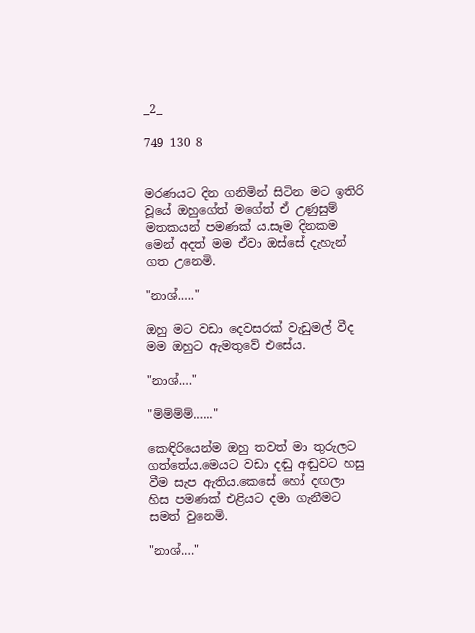_2_

749 130 8


මරණයට දින ගනිමින් සිටින මට ඉතිරි වූයේ ඔහුගේත් මගේත් ඒ උණුසුම් මතකයන් පමණක් ය.සෑම දිනකම මෙන් අදත් මම ඒවා ඔස්සේ දැහැන් ගත උනෙමි.

"නාශ්.…."

ඔහු මට වඩා දෙවසරක් වැඩුමල් වීද මම ඔහුට ඇමතුවේ එසේය.

"නාශ්.…"

"ම්ම්ම්ම්.….."

කෙඳිරියෙන්ම ඔහු තවත් මා තුරුලට ගත්තේය.මෙයට වඩා දඬු අඬුවට හසු වීම සැප ඇතිය.කෙසේ හෝ දඟලා හිස පමණක් එළියට දමා ගැනීමට සමත් වුනෙමි.

"නාශ්.…"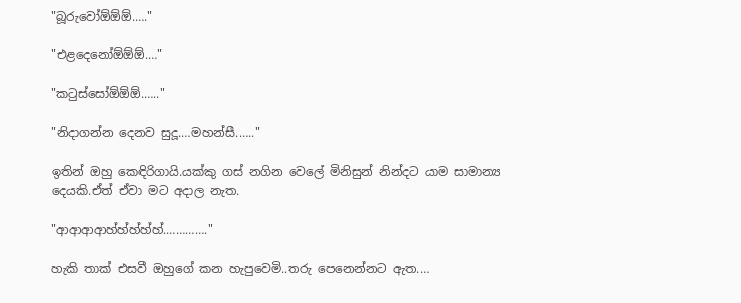"බූරුවෝඕඕඕ.…."

"එළදෙනෝඕඕඕ.…"

"කටුස්සෝඕඕඕ.….."

"නිදාගන්න දෙනව සුදූ.…මහන්සී.….."

ඉතින් ඔහු කෙඳිරිගායි.යක්කු ගස් නගින වෙලේ මිනිසුන් නින්දට යාම සාමාන්‍ය දෙයකි.ඒත් ඒවා මට අදාල නැත.

"ආආආආහ්හ්හ්හ්හ්.…………."

හැකි තාක් එසවී ඔහුගේ කන හැපුවෙමි..තරු පෙනෙන්නට ඇත.…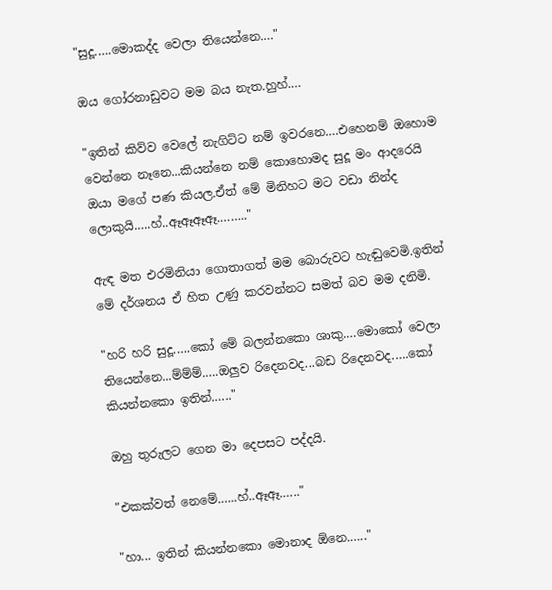"සුදූ.….මොකද්ද වෙලා තියෙන්නෙ.…"

ඔය ගෝරනාඩුවට මම බය නැත.හුහ්.…

"ඉතින් කිව්ව වෙලේ නැගිට්ට නම් ඉවරනෙ.…එහෙනම් ඔහොම වෙන්නෙ නෑනෙ...කියන්නෙ නම් කොහොමද සුදූ මං ආදරෙයි ඔයා මගේ පණ කියල.ඒත් මේ මිනිහට මට වඩා නින්ද ලොකුයි.….හ්..ඈඈඈඈ.…….."

ඇඳ මත එරමිනියා ගොතාගත් මම බොරුවට හැඬුවෙමි.ඉතින් මේ දර්ශනය ඒ හිත උණු කරවන්නට සමත් බව මම දනිමි.

"හරි හරි සුදූ.….කෝ මේ බලන්නකො ශාකු.…මොකෝ වෙලා තියෙන්නෙ...ම්ම්ම්.….ඔලුව රිදෙනවද...බඩ රිදෙනවද.….කෝ කියන්නකො ඉතින්.….."

ඔහු තුරුලට ගෙන මා දෙපසට පද්දයි.

"එකක්වත් නෙමේ.…..හ්..ඈඈ.….."

"හා... ඉතින් කියන්නකො මොනාද ඕනෙ.….."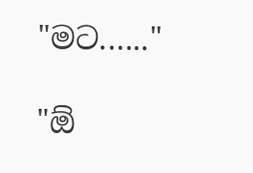"මට.….."

"ඕ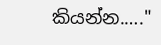කියන්න.…."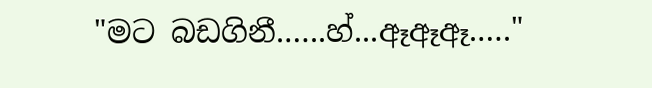"මට බඩගිනී.…..හ්...ඈඈඈ.…."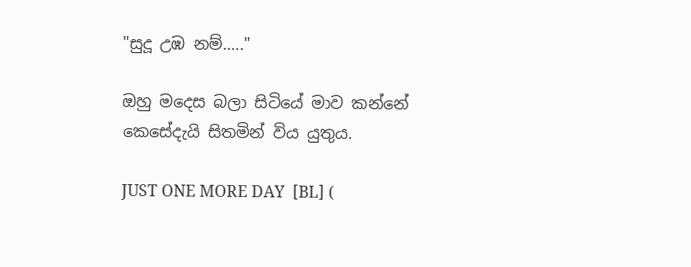"සුදූ උඹ නම්.…."

ඔහු මදෙස බලා සිටියේ මාව කන්නේ කෙසේදැයි සිතමින් විය යුතුය.

JUST ONE MORE DAY  [BL] (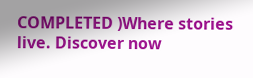COMPLETED )Where stories live. Discover now